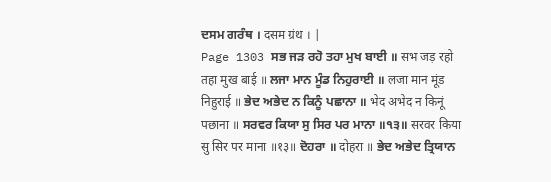ਦਸਮ ਗਰੰਥ । दसम ग्रंथ । |
Page 1303 ਸਭ ਜੜ ਰਹੋ ਤਹਾ ਮੁਖ ਬਾਈ ॥ सभ जड़ रहो तहा मुख बाई ॥ ਲਜਾ ਮਾਨ ਮੂੰਡ ਨਿਹੁਰਾਈ ॥ लजा मान मूंड निहुराई ॥ ਭੇਦ ਅਭੇਦ ਨ ਕਿਨੂੰ ਪਛਾਨਾ ॥ भेद अभेद न किनूं पछाना ॥ ਸਰਵਰ ਕਿਯਾ ਸੁ ਸਿਰ ਪਰ ਮਾਨਾ ॥੧੩॥ सरवर किया सु सिर पर माना ॥१३॥ ਦੋਹਰਾ ॥ दोहरा ॥ ਭੇਦ ਅਭੇਦ ਤ੍ਰਿਯਾਨ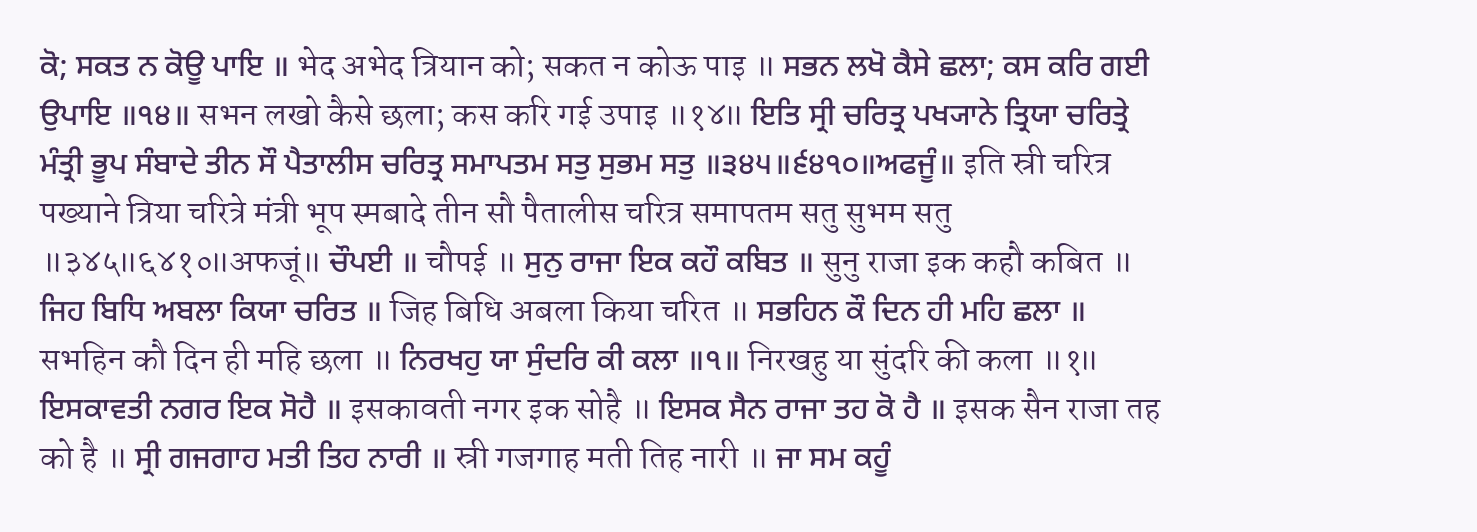ਕੋ; ਸਕਤ ਨ ਕੋਊ ਪਾਇ ॥ भेद अभेद त्रियान को; सकत न कोऊ पाइ ॥ ਸਭਨ ਲਖੋ ਕੈਸੇ ਛਲਾ; ਕਸ ਕਰਿ ਗਈ ਉਪਾਇ ॥੧੪॥ सभन लखो कैसे छला; कस करि गई उपाइ ॥१४॥ ਇਤਿ ਸ੍ਰੀ ਚਰਿਤ੍ਰ ਪਖ੍ਯਾਨੇ ਤ੍ਰਿਯਾ ਚਰਿਤ੍ਰੇ ਮੰਤ੍ਰੀ ਭੂਪ ਸੰਬਾਦੇ ਤੀਨ ਸੌ ਪੈਤਾਲੀਸ ਚਰਿਤ੍ਰ ਸਮਾਪਤਮ ਸਤੁ ਸੁਭਮ ਸਤੁ ॥੩੪੫॥੬੪੧੦॥ਅਫਜੂੰ॥ इति स्री चरित्र पख्याने त्रिया चरित्रे मंत्री भूप स्मबादे तीन सौ पैतालीस चरित्र समापतम सतु सुभम सतु ॥३४५॥६४१०॥अफजूं॥ ਚੌਪਈ ॥ चौपई ॥ ਸੁਨੁ ਰਾਜਾ ਇਕ ਕਹੌ ਕਬਿਤ ॥ सुनु राजा इक कहौ कबित ॥ ਜਿਹ ਬਿਧਿ ਅਬਲਾ ਕਿਯਾ ਚਰਿਤ ॥ जिह बिधि अबला किया चरित ॥ ਸਭਹਿਨ ਕੌ ਦਿਨ ਹੀ ਮਹਿ ਛਲਾ ॥ सभहिन कौ दिन ही महि छला ॥ ਨਿਰਖਹੁ ਯਾ ਸੁੰਦਰਿ ਕੀ ਕਲਾ ॥੧॥ निरखहु या सुंदरि की कला ॥१॥ ਇਸਕਾਵਤੀ ਨਗਰ ਇਕ ਸੋਹੈ ॥ इसकावती नगर इक सोहै ॥ ਇਸਕ ਸੈਨ ਰਾਜਾ ਤਹ ਕੋ ਹੈ ॥ इसक सैन राजा तह को है ॥ ਸ੍ਰੀ ਗਜਗਾਹ ਮਤੀ ਤਿਹ ਨਾਰੀ ॥ स्री गजगाह मती तिह नारी ॥ ਜਾ ਸਮ ਕਹੂੰ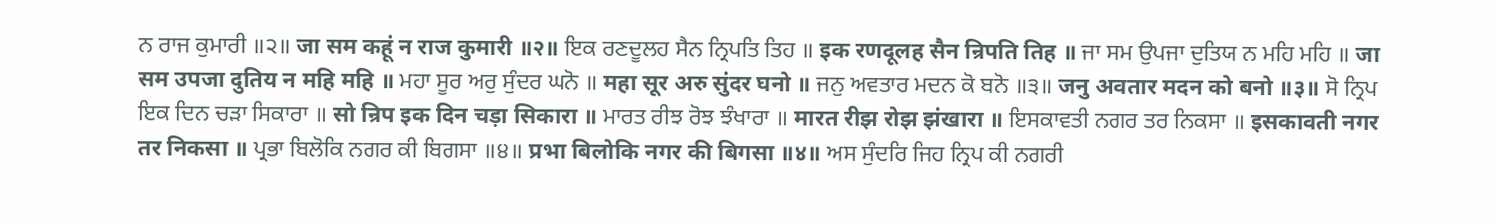ਨ ਰਾਜ ਕੁਮਾਰੀ ॥੨॥ जा सम कहूं न राज कुमारी ॥२॥ ਇਕ ਰਣਦੂਲਹ ਸੈਨ ਨ੍ਰਿਪਤਿ ਤਿਹ ॥ इक रणदूलह सैन न्रिपति तिह ॥ ਜਾ ਸਮ ਉਪਜਾ ਦੁਤਿਯ ਨ ਮਹਿ ਮਹਿ ॥ जा सम उपजा दुतिय न महि महि ॥ ਮਹਾ ਸੂਰ ਅਰੁ ਸੁੰਦਰ ਘਨੋ ॥ महा सूर अरु सुंदर घनो ॥ ਜਨੁ ਅਵਤਾਰ ਮਦਨ ਕੋ ਬਨੋ ॥੩॥ जनु अवतार मदन को बनो ॥३॥ ਸੋ ਨ੍ਰਿਪ ਇਕ ਦਿਨ ਚੜਾ ਸਿਕਾਰਾ ॥ सो न्रिप इक दिन चड़ा सिकारा ॥ ਮਾਰਤ ਰੀਝ ਰੋਝ ਝੰਖਾਰਾ ॥ मारत रीझ रोझ झंखारा ॥ ਇਸਕਾਵਤੀ ਨਗਰ ਤਰ ਨਿਕਸਾ ॥ इसकावती नगर तर निकसा ॥ ਪ੍ਰਭਾ ਬਿਲੋਕਿ ਨਗਰ ਕੀ ਬਿਗਸਾ ॥੪॥ प्रभा बिलोकि नगर की बिगसा ॥४॥ ਅਸ ਸੁੰਦਰਿ ਜਿਹ ਨ੍ਰਿਪ ਕੀ ਨਗਰੀ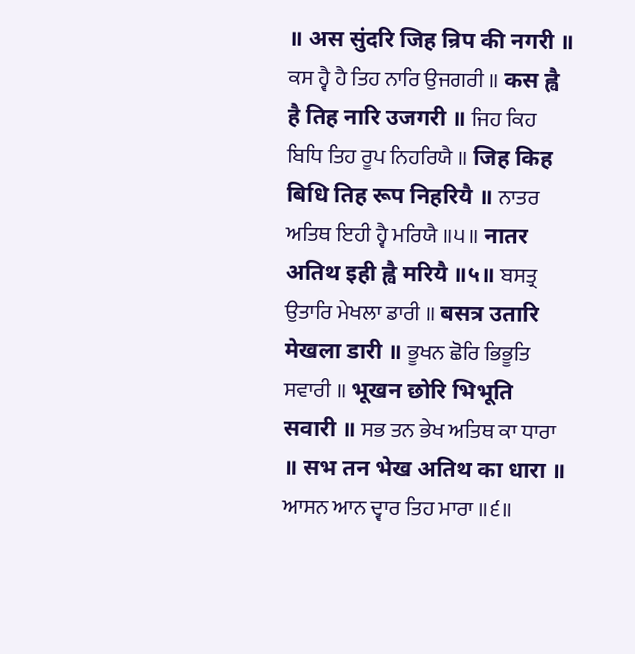॥ अस सुंदरि जिह न्रिप की नगरी ॥ ਕਸ ਹ੍ਵੈ ਹੈ ਤਿਹ ਨਾਰਿ ਉਜਗਰੀ ॥ कस ह्वै है तिह नारि उजगरी ॥ ਜਿਹ ਕਿਹ ਬਿਧਿ ਤਿਹ ਰੂਪ ਨਿਹਰਿਯੈ ॥ जिह किह बिधि तिह रूप निहरियै ॥ ਨਾਤਰ ਅਤਿਥ ਇਹੀ ਹ੍ਵੈ ਮਰਿਯੈ ॥੫॥ नातर अतिथ इही ह्वै मरियै ॥५॥ ਬਸਤ੍ਰ ਉਤਾਰਿ ਮੇਖਲਾ ਡਾਰੀ ॥ बसत्र उतारि मेखला डारी ॥ ਭੂਖਨ ਛੋਰਿ ਭਿਭੂਤਿ ਸਵਾਰੀ ॥ भूखन छोरि भिभूति सवारी ॥ ਸਭ ਤਨ ਭੇਖ ਅਤਿਥ ਕਾ ਧਾਰਾ ॥ सभ तन भेख अतिथ का धारा ॥ ਆਸਨ ਆਨ ਦ੍ਵਾਰ ਤਿਹ ਮਾਰਾ ॥੬॥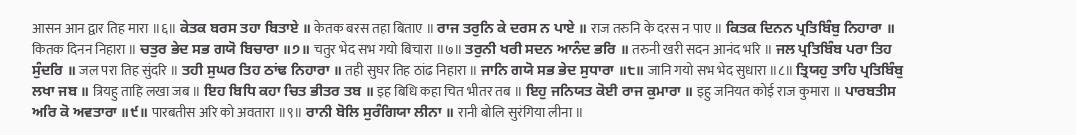आसन आन द्वार तिह मारा ॥६॥ ਕੇਤਕ ਬਰਸ ਤਹਾ ਬਿਤਾਏ ॥ केतक बरस तहा बिताए ॥ ਰਾਜ ਤਰੁਨਿ ਕੇ ਦਰਸ ਨ ਪਾਏ ॥ राज तरुनि के दरस न पाए ॥ ਕਿਤਕ ਦਿਨਨ ਪ੍ਰਤਿਬਿੰਬੁ ਨਿਹਾਰਾ ॥ कितक दिनन निहारा ॥ ਚਤੁਰ ਭੇਦ ਸਭ ਗਯੋ ਬਿਚਾਰਾ ॥੭॥ चतुर भेद सभ गयो बिचारा ॥७॥ ਤਰੁਨੀ ਖਰੀ ਸਦਨ ਆਨੰਦ ਭਰਿ ॥ तरुनी खरी सदन आनंद भरि ॥ ਜਲ ਪ੍ਰਤਿਬਿੰਬ ਪਰਾ ਤਿਹ ਸੁੰਦਰਿ ॥ जल परा तिह सुंदरि ॥ ਤਹੀ ਸੁਘਰ ਤਿਹ ਠਾਂਢ ਨਿਹਾਰਾ ॥ तही सुघर तिह ठांढ निहारा ॥ ਜਾਨਿ ਗਯੋ ਸਭ ਭੇਦ ਸੁਧਾਰਾ ॥੮॥ जानि गयो सभ भेद सुधारा ॥८॥ ਤ੍ਰਿਯਹੁ ਤਾਹਿ ਪ੍ਰਤਿਬਿੰਬੁ ਲਖਾ ਜਬ ॥ त्रियहु ताहि लखा जब ॥ ਇਹ ਬਿਧਿ ਕਹਾ ਚਿਤ ਭੀਤਰ ਤਬ ॥ इह बिधि कहा चित भीतर तब ॥ ਇਹੁ ਜਨਿਯਤ ਕੋਈ ਰਾਜ ਕੁਮਾਰਾ ॥ इहु जनियत कोई राज कुमारा ॥ ਪਾਰਬਤੀਸ ਅਰਿ ਕੋ ਅਵਤਾਰਾ ॥੯॥ पारबतीस अरि को अवतारा ॥९॥ ਰਾਨੀ ਬੋਲਿ ਸੁਰੰਗਿਯਾ ਲੀਨਾ ॥ रानी बोलि सुरंगिया लीना ॥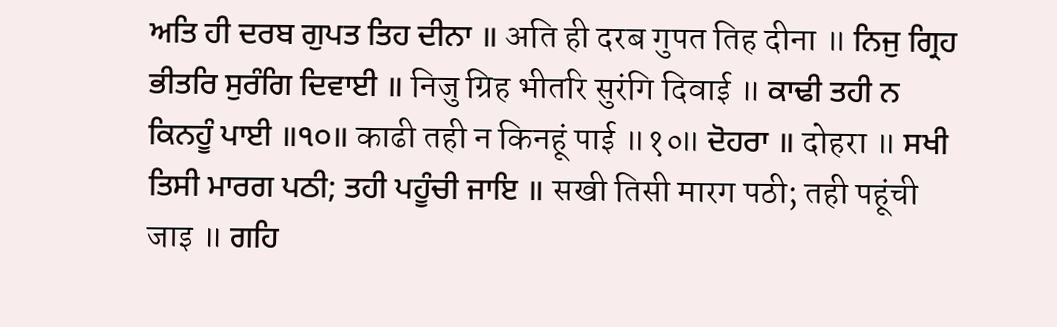ਅਤਿ ਹੀ ਦਰਬ ਗੁਪਤ ਤਿਹ ਦੀਨਾ ॥ अति ही दरब गुपत तिह दीना ॥ ਨਿਜੁ ਗ੍ਰਿਹ ਭੀਤਰਿ ਸੁਰੰਗਿ ਦਿਵਾਈ ॥ निजु ग्रिह भीतरि सुरंगि दिवाई ॥ ਕਾਢੀ ਤਹੀ ਨ ਕਿਨਹੂੰ ਪਾਈ ॥੧੦॥ काढी तही न किनहूं पाई ॥१०॥ ਦੋਹਰਾ ॥ दोहरा ॥ ਸਖੀ ਤਿਸੀ ਮਾਰਗ ਪਠੀ; ਤਹੀ ਪਹੂੰਚੀ ਜਾਇ ॥ सखी तिसी मारग पठी; तही पहूंची जाइ ॥ ਗਹਿ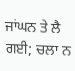ਜਾਂਘਨ ਤੇ ਲੈ ਗਈ; ਚਲਾ ਨ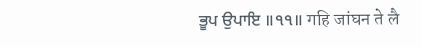ਭੂਪ ਉਪਾਇ ॥੧੧॥ गहि जांघन ते लै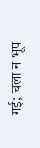गई; चला न भूप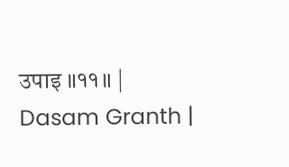उपाइ ॥११॥ |
Dasam Granth |